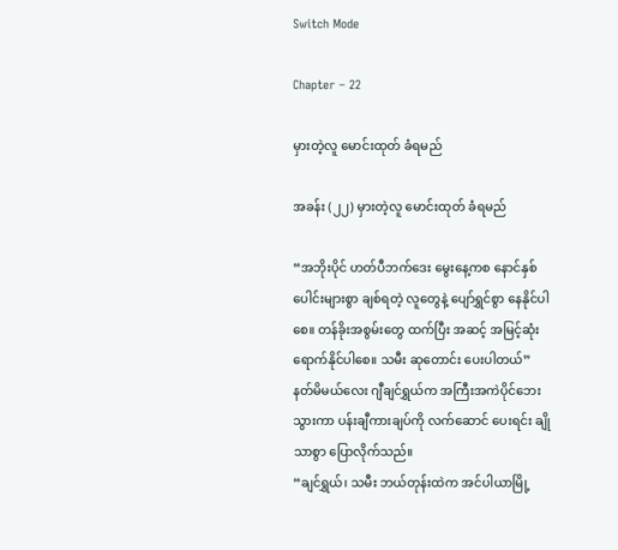Switch Mode

Chapter – 22

မှားတဲ့လူ မောင်းထုတ် ခံရမည်

အခန်း (၂၂) မှားတဲ့လူ မောင်းထုတ် ခံရမည်

“အဘိုးပိုင် ဟတ်ပီဘက်ဒေး မွေးနေ့ကစ နောင်နှစ်ပေါင်းများစွာ ချစ်ရတဲ့ လူတွေနဲ့ ပျော်ရွှင်စွာ နေနိုင်ပါစေ။ တန်ခိုးအစွမ်းတွေ ထက်ပြီး အဆင့် အမြင့်ဆုံး ရောက်နိုင်ပါစေ။ သမီး ဆုတောင်း ပေးပါတယ်” နတ်မိမယ်လေး ဂျီချင်ရွှယ်က အကြီးအကဲပိုင်ဘေး သွားကာ ပန်းချီကားချပ်ကို လက်ဆောင် ပေးရင်း ချိုသာစွာ ပြောလိုက်သည်။
“ချင်ရွှယ်၊ သမီး ဘယ်တုန်းထဲက အင်ပါယာမြို့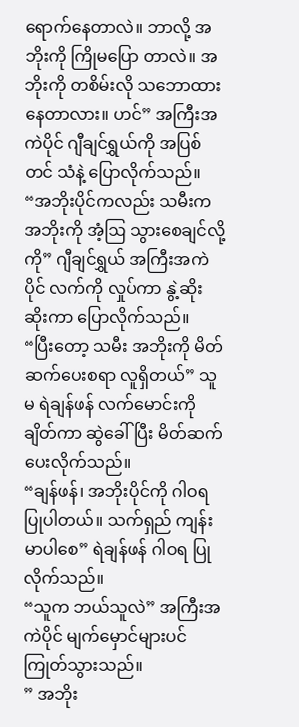ရောက်နေတာလဲ။ ဘာလို့ အဘိုးကို ကြိုမပြော တာလဲ။ အဘိုးကို တစိမ်းလို သဘောထား နေတာလား။ ဟင်” အကြီးအကဲပိုင် ဂျီချင်ရွှယ်ကို အပြစ်တင် သံနဲ့ ပြောလိုက်သည်။
“အဘိုးပိုင်ကလည်း သမီးက အဘိုးကို အံ့ဩ သွားစေချင်လို့ကို” ဂျီချင်ရွှယ် အကြီးအကဲပိုင် လက်ကို လှုပ်ကာ နွဲ့ဆိုး ဆိုးကာ ပြောလိုက်သည်။
“ပြီးတော့ သမီး အဘိုးကို မိတ်ဆက်ပေးစရာ လူရှိတယ်” သူမ ရဲချန်ဖန် လက်မောင်းကို ချိတ်ကာ ဆွဲခေါ်ပြီး မိတ်ဆက် ပေးလိုက်သည်။
“ချန်ဖန်၊ အဘိုးပိုင်ကို ဂါဝရ ပြုပါတယ်။ သက်ရှည် ကျန်းမာပါစေ” ရဲချန်ဖန် ဂါဝရ ပြုလိုက်သည်။
“သူက ဘယ်သူလဲ” အကြီးအကဲပိုင် မျက်မှောင်များပင် ကြုတ်သွားသည်။
” အဘိုး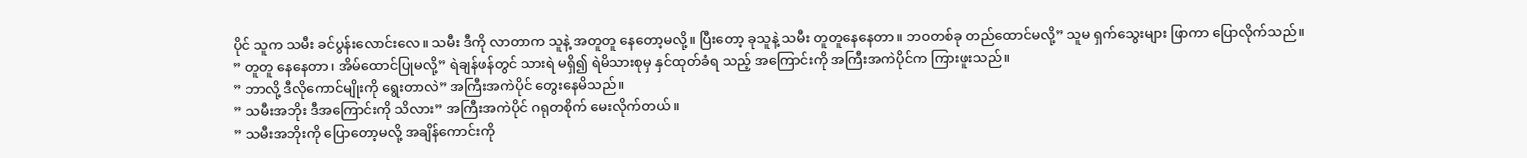ပိုင် သူက သမီး ခင်ပွန်းလောင်းလေ။ သမီး ဒီကို လာတာက သူနဲ့ အတူတူ နေတော့မလို့။ ပြီးတော့ ခုသူနဲ့ သမီး တူတူနေနေတာ။ ဘဝတစ်ခု တည်ထောင်မလို့” သူမ ရှက်သွေးများ ဖြာကာ ပြောလိုက်သည်။
” တူတူ နေနေတာ၊ အိမ်ထောင်ပြုမလို့” ရဲချန်ဖန်တွင် သားရဲ မရှိ၍ ရဲမိသားစုမှ နှင်ထုတ်ခံရ သည့် အကြောင်းကို အကြီးအကဲပိုင်က ကြားဖူးသည်။
” ဘာလို့ ဒီလိုကောင်မျိုးကို ရွေးတာလဲ” အကြီးအကဲပိုင် တွေးနေမိသည်။
” သမီးအဘိုး ဒီအကြောင်းကို သိလား” အကြီးအကဲပိုင် ဂရုတစိုက် မေးလိုက်တယ်။
” သမီးအဘိုးကို ပြောတော့မလို့ အချိန်ကောင်းကို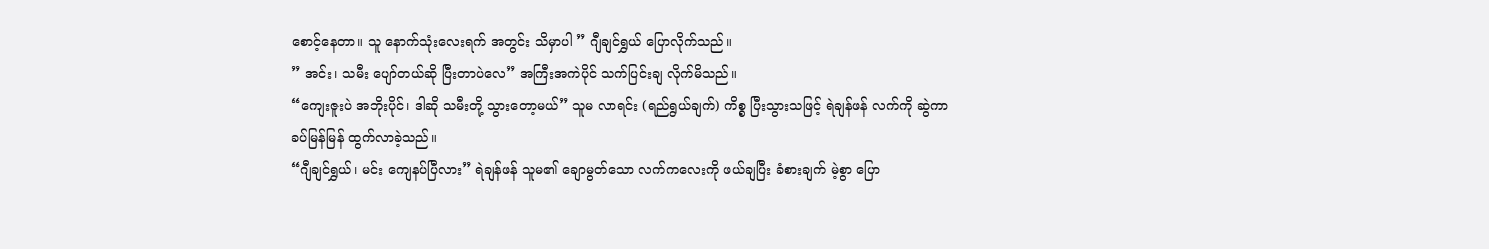စောင့်နေတာ။ သူ နောက်သုံးလေးရက် အတွင်း သိမှာပါ ” ဂျီချင်ရွှယ် ပြောလိုက်သည်။
” အင်း၊ သမီး ပျော်တယ်ဆို ပြီးတာပဲလေ” အကြီးအကဲပိုင် သက်ပြင်းချ လိုက်မိသည်။
“ကျေးဇူးပဲ အဘိုးပိုင်၊ ဒါဆို သမီးတို့ သွားတော့မယ်” သူမ လာရင်း (ရည်ရွယ်ချက်) ကိစ္စ ပြီးသွားသဖြင့် ရဲချန်ဖန် လက်ကို ဆွဲကာ ခပ်မြန်မြန် ထွက်လာခဲ့သည်။
“ဂျီချင်ရွှယ်၊ မင်း ကျေနပ်ပြီလား” ရဲချန်ဖန် သူမ၏ ချောမွတ်သော လက်ကလေးကို ဖယ်ချပြီး ခံစားချက် မဲ့စွာ ပြော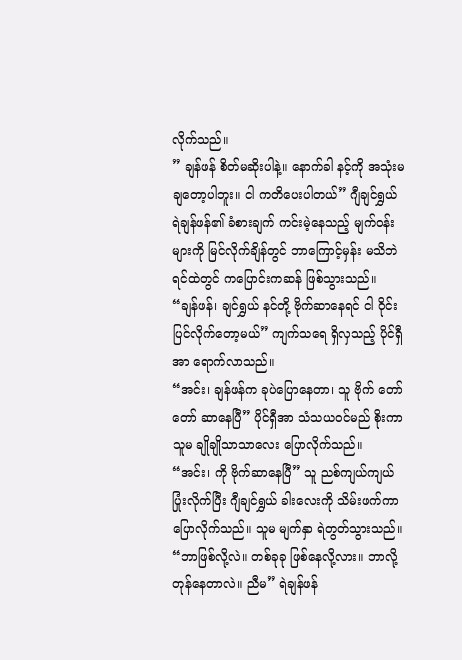လိုက်သည်။
” ချန်ဖန် စိတ်မဆိုးပါနဲ့။ နောက်ခါ နင့်ကို အသုံးမချတော့ပါဘူး။ ငါ ကတိပေးပါတယ်” ဂျီချင်ရွှယ် ရဲချန်ဖန်၏ ခံစားချက် ကင်းမဲ့နေသည့် မျက်ဝန်းများကို မြင်လိုက်ချိန်တွင် ဘာကြောင့်မှန်း မသိဘဲ ရင်ထဲတွင် ကပြောင်းကဆန် ဖြစ်သွားသည်။
“ချန်ဖန်၊ ချင်ရွှယ် နင်တို့ ဗိုက်ဆာနေရင် ငါ ဝိုင်းပြင်လိုက်တော့မယ်” ကျက်သရေ ရှိလှသည့် ပိုင်ရှီအာ ရောက်လာသည်။
“အင်း၊ ချန်ဖန်က ခုပဲပြောနေတာ၊ သူ ဗိုက် တော်တော် ဆာနေပြီ” ပိုင်ရှီအာ သံသယဝင်မည် စိုးကာ သူမ ချိုချိုသာသာလေး ပြောလိုက်သည်။
“အင်း၊ ကို ဗိုက်ဆာနေပြီ” သူ ညစ်ကျယ်ကျယ် ပြုံးလိုက်ပြီး ဂျီချင်ရွှယ် ခါးလေးကို သိမ်းဖက်ကာ ပြောလိုက်သည်။ သူမ မျက်နှာ ရဲတွတ်သွားသည်။
“ဘာဖြစ်လို့လဲ။ တစ်ခုခု ဖြစ်နေလို့လား။ ဘာလို့ တုန်နေတာလဲ။ ညီမ” ရဲချန်ဖန်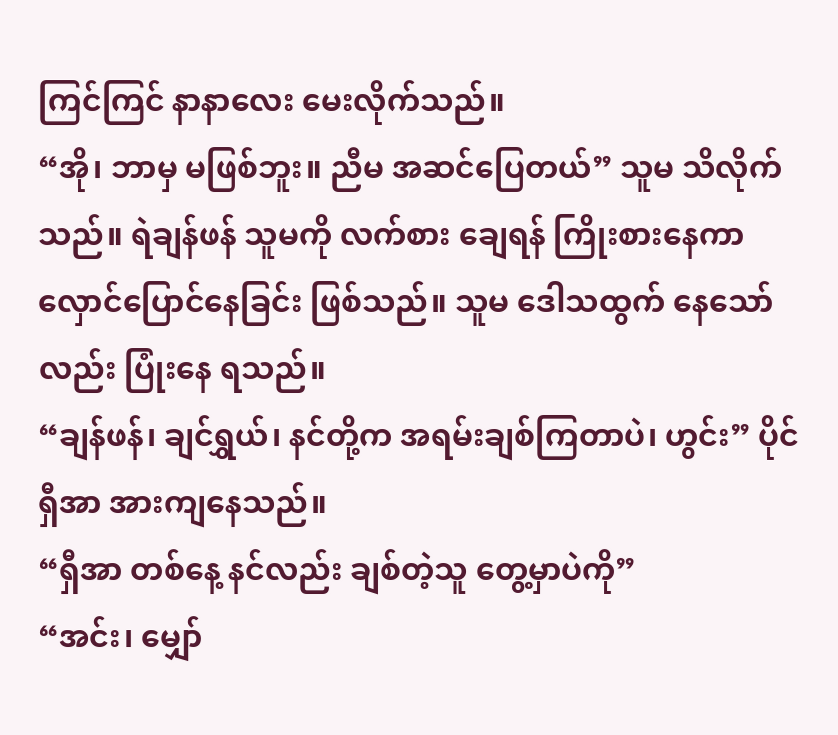ကြင်ကြင် နာနာလေး မေးလိုက်သည်။
“အို၊ ဘာမှ မဖြစ်ဘူး။ ညီမ အဆင်ပြေတယ်” သူမ သိလိုက်သည်။ ရဲချန်ဖန် သူမကို လက်စား ချေရန် ကြိုးစားနေကာ လှောင်ပြောင်နေခြင်း ဖြစ်သည်။ သူမ ဒေါသထွက် နေသော်လည်း ပြုံးနေ ရသည်။
“ချန်ဖန်၊ ချင်ရွှယ်၊ နင်တို့က အရမ်းချစ်ကြတာပဲ၊ ဟွင်း” ပိုင်ရှီအာ အားကျနေသည်။
“ရှီအာ တစ်နေ့ နင်လည်း ချစ်တဲ့သူ တွေ့မှာပဲကို”
“အင်း၊ မျှော်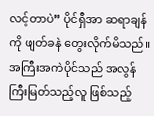လင့်တာပဲ” ပိုင်ရှီအာ ဆရာချန်ကို ဖျတ်ခနဲ တွေးလိုက်မိသည်။
အကြီးအကဲပိုင်သည် အလွန်ကြီးမြတ်သည့်လူ ဖြစ်သည့်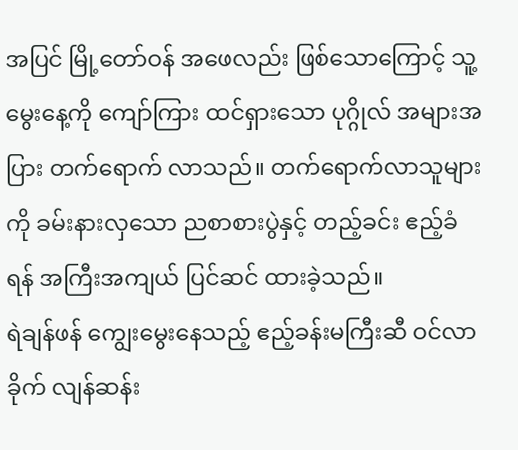အပြင် မြို့တော်ဝန် အဖေလည်း ဖြစ်သောကြောင့် သူ့မွေးနေ့ကို ကျော်ကြား ထင်ရှားသော ပုဂ္ဂိုလ် အများအပြား တက်ရောက် လာသည်။ တက်ရောက်လာသူများကို ခမ်းနားလှသော ညစာစားပွဲနှင့် တည့်ခင်း ဧည့်ခံရန် အကြီးအကျယ် ပြင်ဆင် ထားခဲ့သည်။
ရဲချန်ဖန် ကျွေးမွေးနေသည့် ဧည့်ခန်းမကြီးဆီ ဝင်လာခိုက် လျန်ဆန်း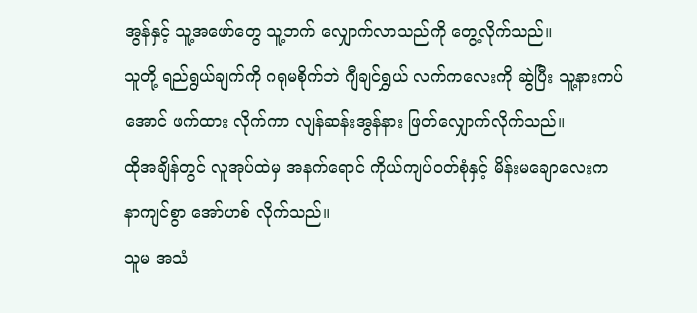အွန်နှင့် သူ့အဖော်တွေ သူ့ဘက် လျှောက်လာသည်ကို တွေ့လိုက်သည်။
သူတို့ ရည်ရွယ်ချက်ကို ဂရုမစိုက်ဘဲ ဂျီချင်ရွှယ် လက်ကလေးကို ဆွဲပြီး သူ့နားကပ်အောင် ဖက်ထား လိုက်ကာ လျန်ဆန်းအွန်နား ဖြတ်လျှောက်လိုက်သည်။
ထိုအချိန်တွင် လူအုပ်ထဲမှ အနက်ရောင် ကိုယ်ကျပ်ဝတ်စုံနှင့် မိန်းမချောလေးက နာကျင်စွာ အော်ဟစ် လိုက်သည်။
သူမ အသံ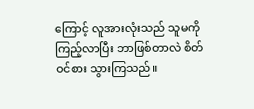ကြောင့် လူအားလုံးသည် သူမကို ကြည့်လာပြီး ဘာဖြစ်တာလဲ စိတ်ဝင်စား သွားကြသည်။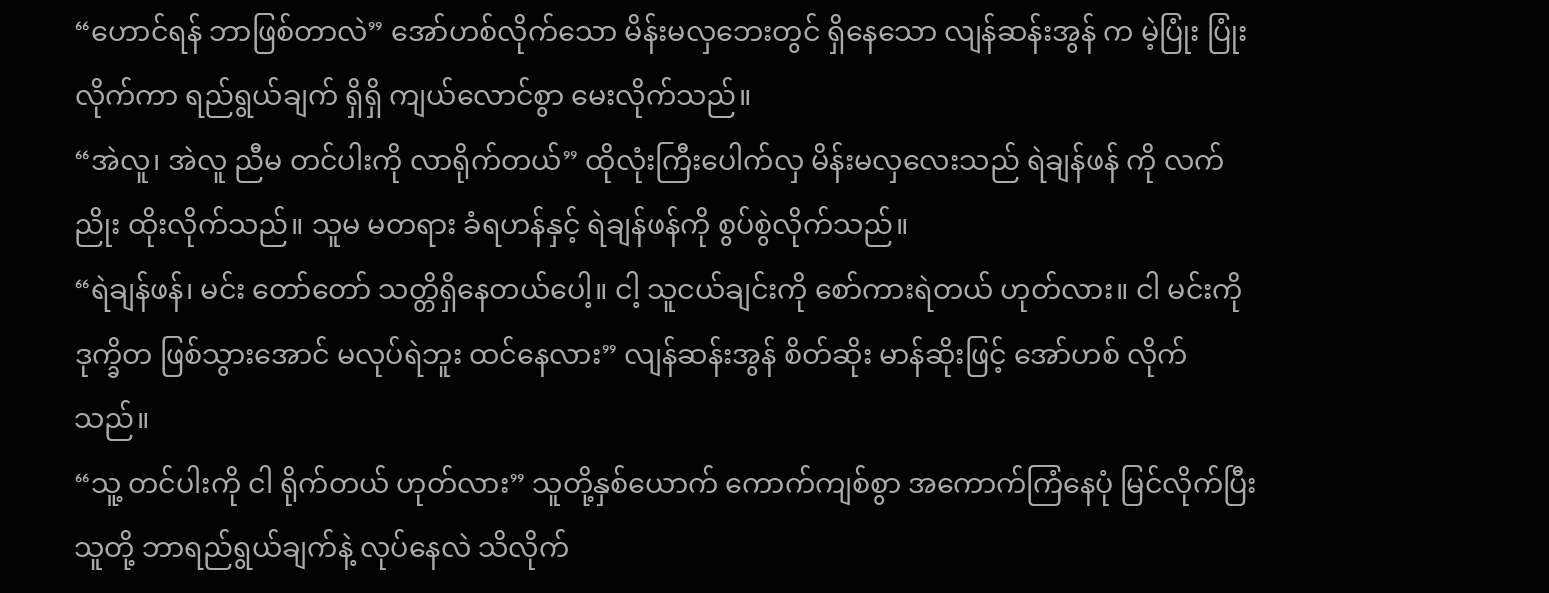“ဟောင်ရန် ဘာဖြစ်တာလဲ” အော်ဟစ်လိုက်သော မိန်းမလှဘေးတွင် ရှိနေသော လျန်ဆန်းအွန် က မဲ့ပြုံး ပြုံးလိုက်ကာ ရည်ရွယ်ချက် ရှိရှိ ကျယ်လောင်စွာ မေးလိုက်သည်။
“အဲလူ၊ အဲလူ ညီမ တင်ပါးကို လာရိုက်တယ်” ထိုလုံးကြီးပေါက်လှ မိန်းမလှလေးသည် ရဲချန်ဖန် ကို လက်ညိုး ထိုးလိုက်သည်။ သူမ မတရား ခံရဟန်နှင့် ရဲချန်ဖန်ကို စွပ်စွဲလိုက်သည်။
“ရဲချန်ဖန်၊ မင်း တော်တော် သတ္တိရှိနေတယ်ပေါ့။ ငါ့ သူငယ်ချင်းကို စော်ကားရဲတယ် ဟုတ်လား။ ငါ မင်းကို ဒုက္ခိတ ဖြစ်သွားအောင် မလုပ်ရဲဘူး ထင်နေလား” လျန်ဆန်းအွန် စိတ်ဆိုး မာန်ဆိုးဖြင့် အော်ဟစ် လိုက်သည်။
“သူ့ တင်ပါးကို ငါ ရိုက်တယ် ဟုတ်လား” သူတို့နှစ်ယောက် ကောက်ကျစ်စွာ အကောက်ကြံနေပုံ မြင်လိုက်ပြီး သူတို့ ဘာရည်ရွယ်ချက်နဲ့ လုပ်နေလဲ သိလိုက်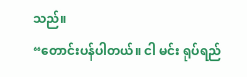သည်။
“တောင်းပန်ပါတယ်။ ငါ မင်း ရုပ်ရည်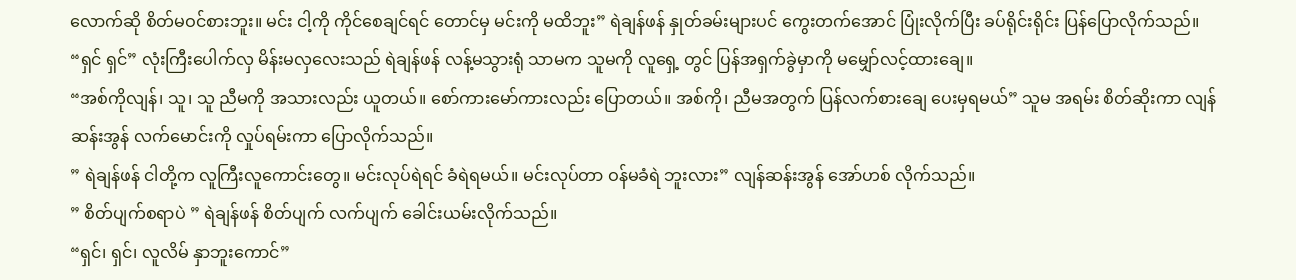လောက်ဆို စိတ်မဝင်စားဘူး။ မင်း ငါ့ကို ကိုင်စေချင်ရင် တောင်မှ မင်းကို မထိဘူး” ရဲချန်ဖန် နှုတ်ခမ်းများပင် ကွေးတက်အောင် ပြုံးလိုက်ပြီး ခပ်ရိုင်းရိုင်း ပြန်ပြောလိုက်သည်။
“ရှင် ရှင်” လုံးကြီးပေါက်လှ မိန်းမလှလေးသည် ရဲချန်ဖန် လန့်မသွားရုံ သာမက သူမကို လူရှေ့ တွင် ပြန်အရှက်ခွဲမှာကို မမျှော်လင့်ထားချေ။
“အစ်ကိုလျန်၊ သူ၊ သူ ညီမကို အသားလည်း ယူတယ်။ စော်ကားမော်ကားလည်း ပြောတယ်။ အစ်ကို၊ ညီမအတွက် ပြန်လက်စားချေ ပေးမှရမယ်” သူမ အရမ်း စိတ်ဆိုးကာ လျန်ဆန်းအွန် လက်မောင်းကို လှုပ်ရမ်းကာ ပြောလိုက်သည်။
” ရဲချန်ဖန် ငါတို့က လူကြီးလူကောင်းတွေ။ မင်းလုပ်ရဲရင် ခံရဲရမယ်။ မင်းလုပ်တာ ဝန်မခံရဲ ဘူးလား” လျန်ဆန်းအွန် အော်ဟစ် လိုက်သည်။
” စိတ်ပျက်စရာပဲ ” ရဲချန်ဖန် စိတ်ပျက် လက်ပျက် ခေါင်းယမ်းလိုက်သည်။
“ရှင်၊ ရှင်၊ လူလိမ် နှာဘူးကောင်”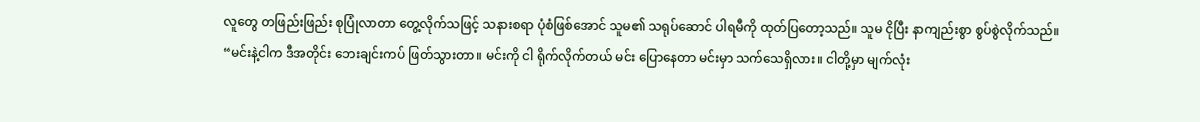လူတွေ တဖြည်းဖြည်း စုပြုံလာတာ တွေ့လိုက်သဖြင့် သနားစရာ ပုံစံဖြစ်အောင် သူမ၏ သရုပ်ဆောင် ပါရမီကို ထုတ်ပြတော့သည်။ သူမ ငိုပြီး နာကျည်းစွာ စွပ်စွဲလိုက်သည်။
“မင်းနဲ့ငါက ဒီအတိုင်း ဘေးချင်းကပ် ဖြတ်သွားတာ။ မင်းကို ငါ ရိုက်လိုက်တယ် မင်း ပြောနေတာ မင်းမှာ သက်သေရှိလား။ ငါတို့မှာ မျက်လုံး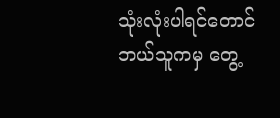သုံးလုံးပါရင်တောင် ဘယ်သူကမှ တွေ့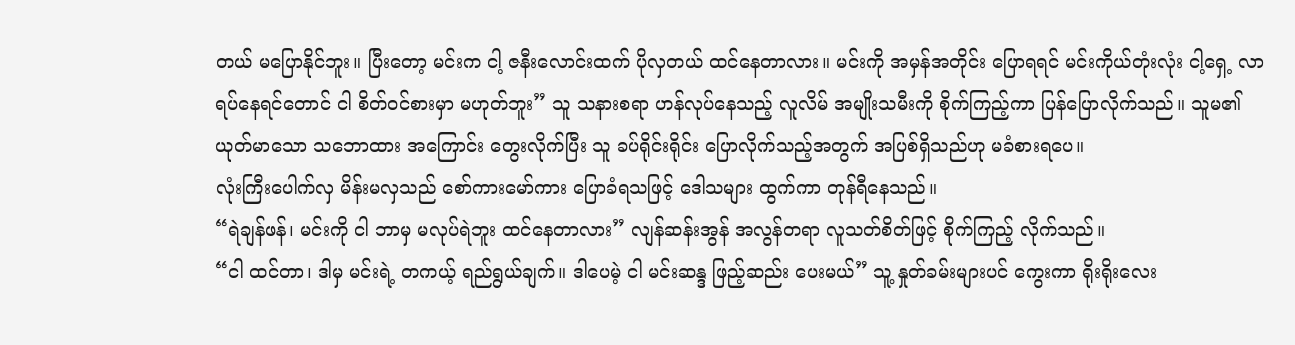တယ် မပြောနိုင်ဘူး။ ပြီးတော့ မင်းက ငါ့ ဇနီးလောင်းထက် ပိုလှတယ် ထင်နေတာလား။ မင်းကို အမှန်အတိုင်း ပြောရရင် မင်းကိုယ်တုံးလုံး ငါ့ရှေ့ လာရပ်နေရင်တောင် ငါ စိတ်ဝင်စားမှာ မဟုတ်ဘူး” သူ သနားစရာ ဟန်လုပ်နေသည့် လူလိမ် အမျိုးသမီးကို စိုက်ကြည့်ကာ ပြန်ပြောလိုက်သည်။ သူမ၏ ယုတ်မာသော သဘောထား အကြောင်း တွေးလိုက်ပြီး သူ ခပ်ရိုင်းရိုင်း ပြောလိုက်သည့်အတွက် အပြစ်ရှိသည်ဟု မခံစားရပေ။
လုံးကြီးပေါက်လှ မိန်းမလှသည် စော်ကားမော်ကား ပြောခံရသဖြင့် ဒေါသများ ထွက်ကာ တုန်ရီနေသည်။
“ရဲချန်ဖန်၊ မင်းကို ငါ ဘာမှ မလုပ်ရဲဘူး ထင်နေတာလား” လျန်ဆန်းအွန် အလွန်တရာ လူသတ်စိတ်ဖြင့် စိုက်ကြည့် လိုက်သည်။
“ငါ ထင်တာ၊ ဒါမှ မင်းရဲ့ တကယ့် ရည်ရွယ်ချက်။ ဒါပေမဲ့ ငါ မင်းဆန္ဒ ဖြည့်ဆည်း ပေးမယ်” သူ့ နှုတ်ခမ်းများပင် ကွေးကာ ရိုးရိုးလေး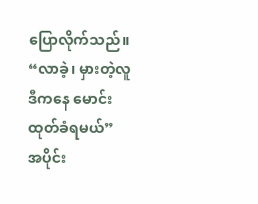ပြောလိုက်သည်။
“လာခဲ့၊ မှားတဲ့လူ ဒီကနေ မောင်းထုတ်ခံရမယ်”
အပိုင်း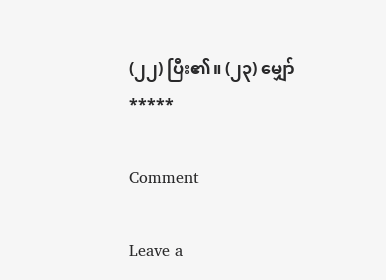(၂၂) ပြီး၏။ (၂၃) မျှော်
*****

Comment

Leave a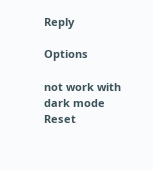Reply

Options

not work with dark mode
Reset